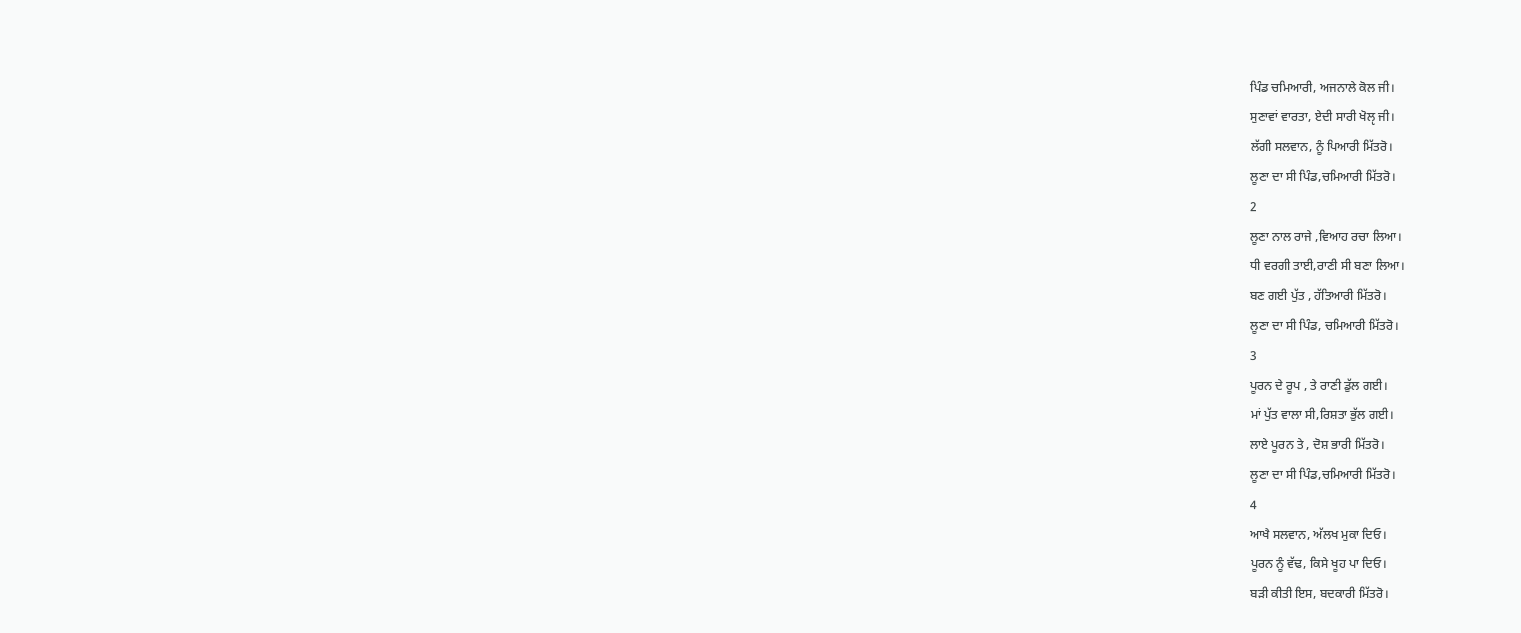ਪਿੰਡ ਚਮਿਆਰੀ, ਅਜਨਾਲੇ ਕੋਲ ਜੀ।
ਸੁਣਾਵਾਂ ਵਾਰਤਾ, ਏਦੀ ਸਾਰੀ ਖੋਲੵ ਜੀ।
ਲੱਗੀ ਸਲਵਾਨ, ਨੂੰ ਪਿਆਰੀ ਮਿੱਤਰੋ।
ਲੂਣਾ ਦਾ ਸੀ ਪਿੰਡ,ਚਮਿਆਰੀ ਮਿੱਤਰੋ।
2
ਲੂਣਾ ਨਾਲ ਰਾਜੇ ,ਵਿਆਹ ਰਚਾ ਲਿਆ।
ਧੀ ਵਰਗੀ ਤਾਈ,ਰਾਣੀ ਸੀ ਬਣਾ ਲਿਆ।
ਬਣ ਗਈ ਪੁੱਤ , ਹੱਤਿਆਰੀ ਮਿੱਤਰੋ।
ਲੂਣਾ ਦਾ ਸੀ ਪਿੰਡ, ਚਮਿਆਰੀ ਮਿੱਤਰੋ।
3
ਪੂਰਨ ਦੇ ਰੂਪ , ਤੇ ਰਾਣੀ ਡੁੱਲ ਗਈ।
ਮਾਂ ਪੁੱਤ ਵਾਲਾ ਸੀ,ਰਿਸ਼ਤਾ ਭੁੱਲ ਗਈ।
ਲਾਏ ਪੂਰਨ ਤੇ , ਦੋਸ਼ ਭਾਰੀ ਮਿੱਤਰੋ।
ਲੂਣਾ ਦਾ ਸੀ ਪਿੰਡ,ਚਮਿਆਰੀ ਮਿੱਤਰੋ।
4
ਆਖੈ ਸਲਵਾਨ, ਅੱਲਖ ਮੁਕਾ ਦਿਓ।
ਪੂਰਨ ਨੂੰ ਵੱਢ, ਕਿਸੇ ਖੂਹ ਪਾ ਦਿਓ।
ਬੜੀ ਕੀਤੀ ਇਸ, ਬਦਕਾਰੀ ਮਿੱਤਰੋ।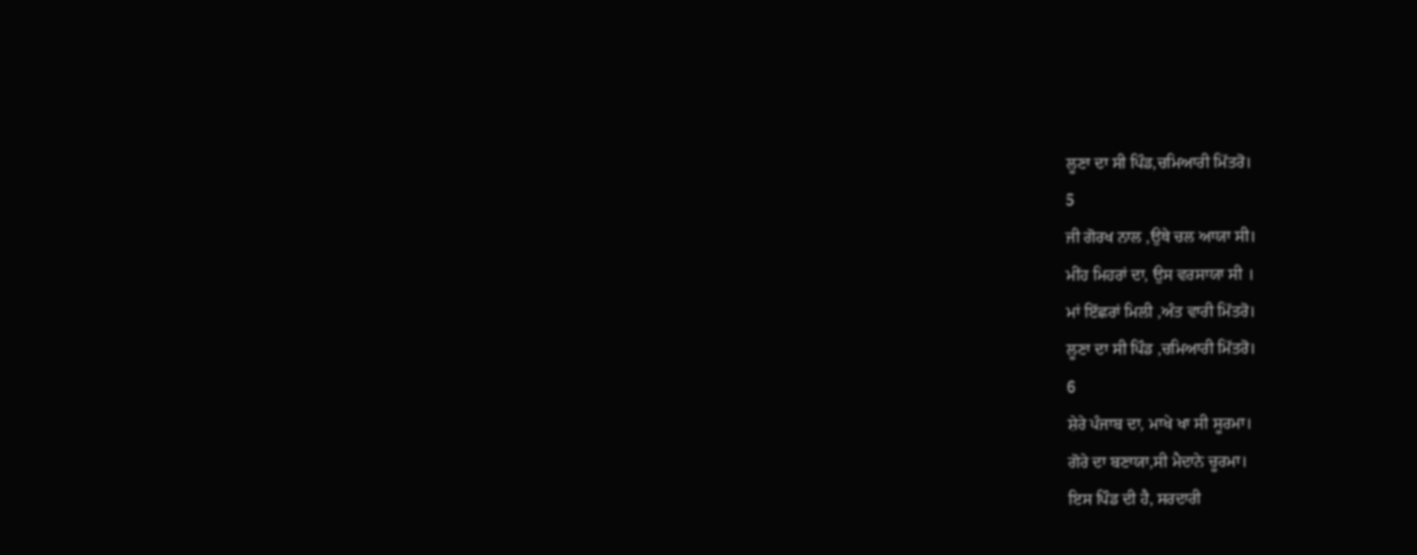ਲੂਣਾ ਦਾ ਸੀ ਪਿੰਡ,ਚਮਿਆਰੀ ਮਿੱਤਰੋ।
5
ਜੀ ਗੋਰਖ ਨਾਲ ,ਉਥੇ ਚਲ ਆਯਾ ਸੀ।
ਮੀਂਹ ਮਿਹਰਾਂ ਦਾ, ਉਸ ਵਰਸਾਯਾ ਸੀ ।
ਮਾਂ ਇੱਛਰਾਂ ਮਿਲੀ ,ਅੰਤ ਵਾਰੀ ਮਿੱਤਰੋ।
ਲੂਣਾ ਦਾ ਸੀ ਪਿੰਡ ,ਚਮਿਆਰੀ ਮਿੱਤਰੋ।
6
ਸ਼ੇਰੇ ਪੰਜਾਬ ਦਾ, ਮਾਖੇ ਖਾ ਸੀ ਸੂਰਮਾ।
ਗੋਰੇ ਦਾ ਬਣਾਯਾ,ਸੀ ਮੈਦਾਨੇ ਚੂਰਮਾ।
ਇਸ ਪਿੰਡ ਦੀ ਹੈ, ਸਰਦਾਰੀ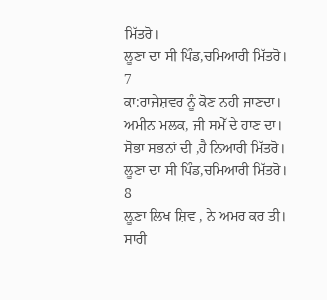ਮਿੱਤਰੋ।
ਲੂਣਾ ਦਾ ਸੀ ਪਿੰਡ,ਚਮਿਆਰੀ ਮਿੱਤਰੋ।
7
ਕਾ:ਰਾਜੇਸ਼ਵਰ ਨੂੰ ਕੋਣ ਨਹੀ ਜਾਣਦਾ।
ਅਮੀਨ ਮਲਕ, ਜੀ ਸਮੇੱ ਦੇ ਹਾਣ ਦਾ।
ਸੋਭਾ ਸਭਨਾਂ ਦੀ ,ਹੈ ਨਿਆਰੀ ਮਿੱਤਰੋ।
ਲੂਣਾ ਦਾ ਸੀ ਪਿੰਡ,ਚਮਿਆਰੀ ਮਿੱਤਰੋ।
8
ਲ਼ੂਣਾ ਲਿਖ ਸ਼ਿਵ , ਨੇ ਅਮਰ ਕਰ ਤੀ।
ਸਾਰੀ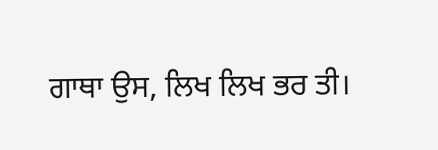ਗਾਥਾ ਉਸ, ਲਿਖ ਲਿਖ ਭਰ ਤੀ।